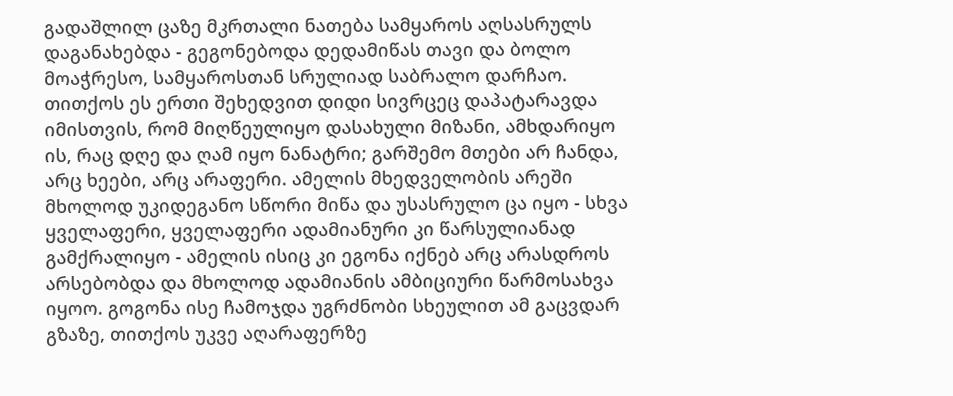გადაშლილ ცაზე მკრთალი ნათება სამყაროს აღსასრულს დაგანახებდა - გეგონებოდა დედამიწას თავი და ბოლო მოაჭრესო, სამყაროსთან სრულიად საბრალო დარჩაო. თითქოს ეს ერთი შეხედვით დიდი სივრცეც დაპატარავდა იმისთვის, რომ მიღწეულიყო დასახული მიზანი, ამხდარიყო ის, რაც დღე და ღამ იყო ნანატრი; გარშემო მთები არ ჩანდა, არც ხეები, არც არაფერი. ამელის მხედველობის არეში მხოლოდ უკიდეგანო სწორი მიწა და უსასრულო ცა იყო - სხვა ყველაფერი, ყველაფერი ადამიანური კი წარსულიანად გამქრალიყო - ამელის ისიც კი ეგონა იქნებ არც არასდროს არსებობდა და მხოლოდ ადამიანის ამბიციური წარმოსახვა იყოო. გოგონა ისე ჩამოჯდა უგრძნობი სხეულით ამ გაცვდარ გზაზე, თითქოს უკვე აღარაფერზე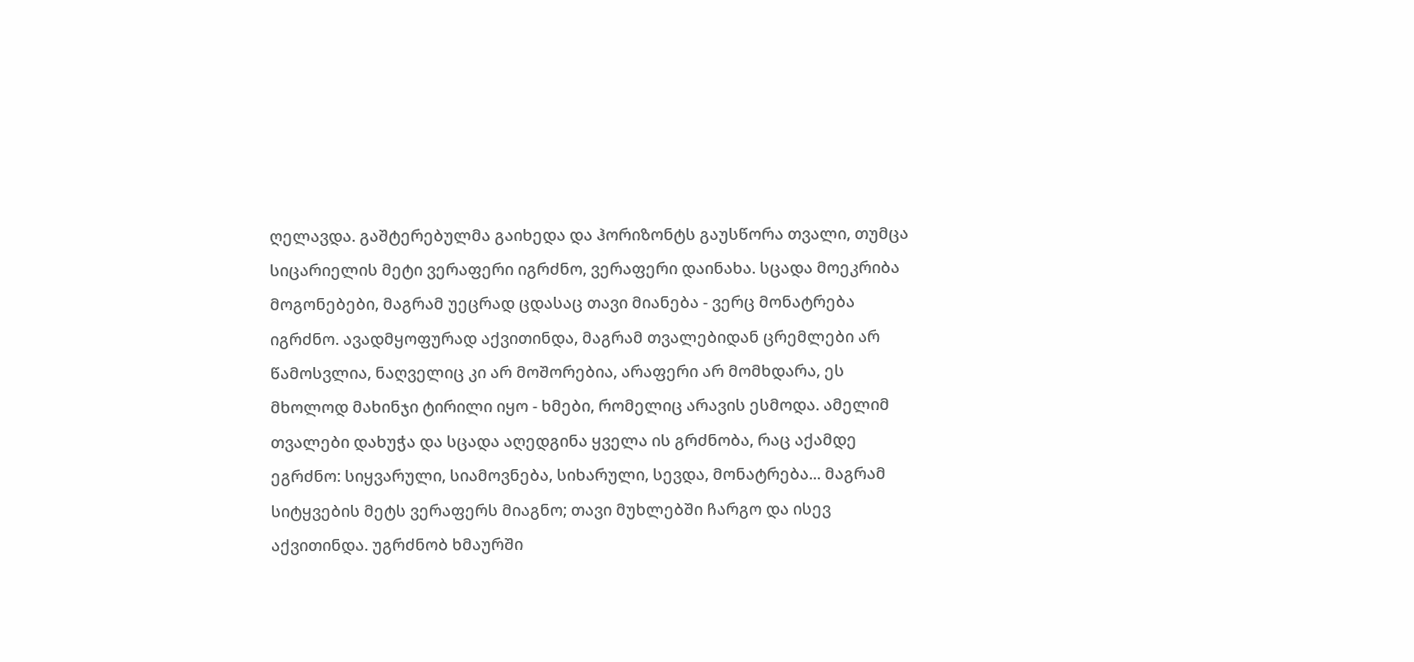ღელავდა. გაშტერებულმა გაიხედა და ჰორიზონტს გაუსწორა თვალი, თუმცა სიცარიელის მეტი ვერაფერი იგრძნო, ვერაფერი დაინახა. სცადა მოეკრიბა მოგონებები, მაგრამ უეცრად ცდასაც თავი მიანება - ვერც მონატრება იგრძნო. ავადმყოფურად აქვითინდა, მაგრამ თვალებიდან ცრემლები არ წამოსვლია, ნაღველიც კი არ მოშორებია, არაფერი არ მომხდარა, ეს მხოლოდ მახინჯი ტირილი იყო - ხმები, რომელიც არავის ესმოდა. ამელიმ თვალები დახუჭა და სცადა აღედგინა ყველა ის გრძნობა, რაც აქამდე ეგრძნო: სიყვარული, სიამოვნება, სიხარული, სევდა, მონატრება... მაგრამ სიტყვების მეტს ვერაფერს მიაგნო; თავი მუხლებში ჩარგო და ისევ აქვითინდა. უგრძნობ ხმაურში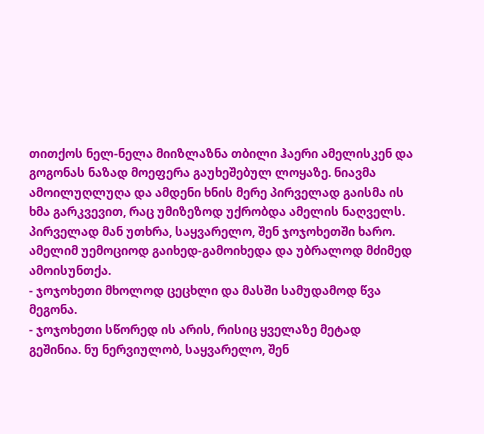თითქოს ნელ-ნელა მიიზლაზნა თბილი ჰაერი ამელისკენ და გოგონას ნაზად მოეფერა გაუხეშებულ ლოყაზე. ნიავმა ამოილუღლუღა და ამდენი ხნის მერე პირველად გაისმა ის ხმა გარკვევით, რაც უმიზეზოდ უქრობდა ამელის ნაღველს. პირველად მან უთხრა, საყვარელო, შენ ჯოჯოხეთში ხარო. ამელიმ უემოციოდ გაიხედ-გამოიხედა და უბრალოდ მძიმედ ამოისუნთქა.
- ჯოჯოხეთი მხოლოდ ცეცხლი და მასში სამუდამოდ წვა მეგონა.
- ჯოჯოხეთი სწორედ ის არის, რისიც ყველაზე მეტად გეშინია. ნუ ნერვიულობ, საყვარელო, შენ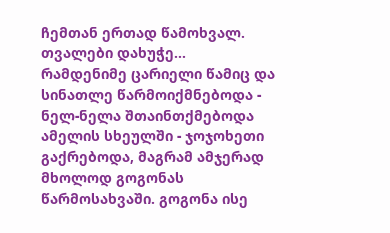ჩემთან ერთად წამოხვალ. თვალები დახუჭე...
რამდენიმე ცარიელი წამიც და სინათლე წარმოიქმნებოდა - ნელ-ნელა შთაინთქმებოდა ამელის სხეულში - ჯოჯოხეთი გაქრებოდა, მაგრამ ამჯერად მხოლოდ გოგონას წარმოსახვაში. გოგონა ისე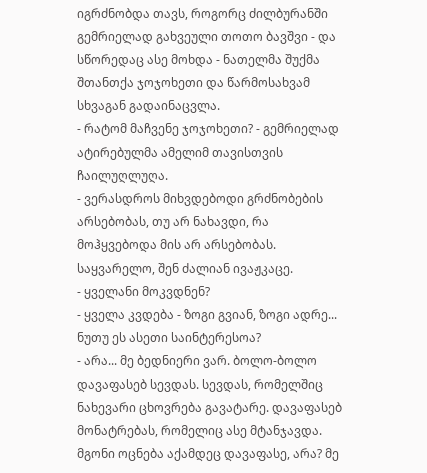იგრძნობდა თავს, როგორც ძილბურანში გემრიელად გახვეული თოთო ბავშვი - და სწორედაც ასე მოხდა - ნათელმა შუქმა შთანთქა ჯოჯოხეთი და წარმოსახვამ სხვაგან გადაინაცვლა.
- რატომ მაჩვენე ჯოჯოხეთი? - გემრიელად ატირებულმა ამელიმ თავისთვის ჩაილუღლუღა.
- ვერასდროს მიხვდებოდი გრძნობების არსებობას, თუ არ ნახავდი, რა მოჰყვებოდა მის არ არსებობას. საყვარელო, შენ ძალიან ივაჟკაცე.
- ყველანი მოკვდნენ?
- ყველა კვდება - ზოგი გვიან, ზოგი ადრე... ნუთუ ეს ასეთი საინტერესოა?
- არა... მე ბედნიერი ვარ. ბოლო-ბოლო დავაფასებ სევდას. სევდას, რომელშიც ნახევარი ცხოვრება გავატარე. დავაფასებ მონატრებას, რომელიც ასე მტანჯავდა. მგონი ოცნება აქამდეც დავაფასე, არა? მე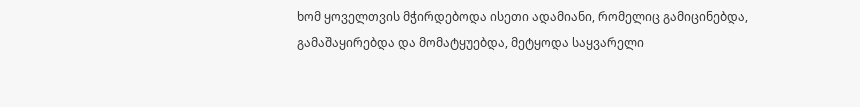ხომ ყოველთვის მჭირდებოდა ისეთი ადამიანი, რომელიც გამიცინებდა, გამაშაყირებდა და მომატყუებდა, მეტყოდა საყვარელი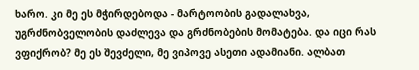ხარო. კი მე ეს მჭირდებოდა - მარტოობის გადალახვა, უგრძნობველობის დაძლევა და გრძნობების მომატება. და იცი რას ვფიქრობ? მე ეს შევძელი, მე ვიპოვე ასეთი ადამიანი. ალბათ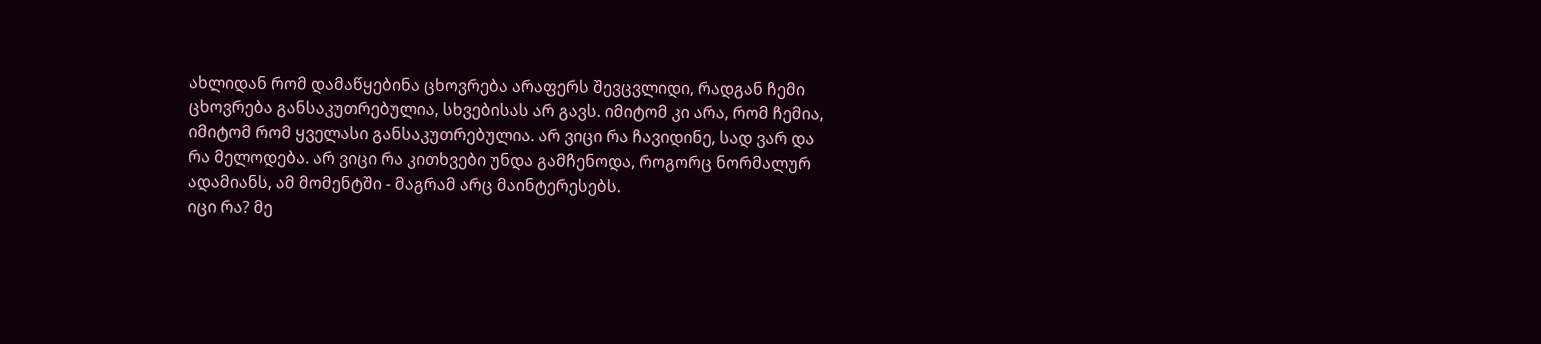ახლიდან რომ დამაწყებინა ცხოვრება არაფერს შევცვლიდი, რადგან ჩემი ცხოვრება განსაკუთრებულია, სხვებისას არ გავს. იმიტომ კი არა, რომ ჩემია, იმიტომ რომ ყველასი განსაკუთრებულია. არ ვიცი რა ჩავიდინე, სად ვარ და რა მელოდება. არ ვიცი რა კითხვები უნდა გამჩენოდა, როგორც ნორმალურ ადამიანს, ამ მომენტში - მაგრამ არც მაინტერესებს.
იცი რა? მე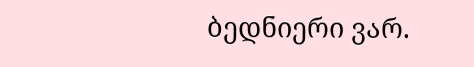ბედნიერი ვარ.